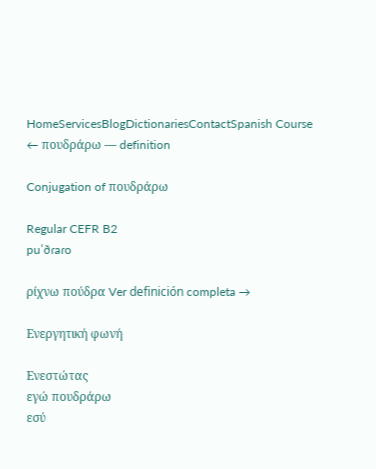HomeServicesBlogDictionariesContactSpanish Course
← πουδράρω — definition

Conjugation of πουδράρω

Regular CEFR B2
puˈðɾaɾo

ρίχνω πούδρα Ver definición completa →

Ενεργητική φωνή

Ενεστώτας
εγώ πουδράρω
εσύ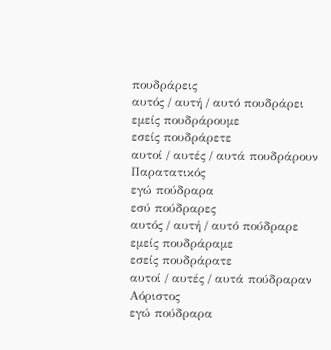πουδράρεις
αυτός / αυτή / αυτό πουδράρει
εμείς πουδράρουμε
εσείς πουδράρετε
αυτοί / αυτές / αυτά πουδράρουν
Παρατατικός
εγώ πούδραρα
εσύ πούδραρες
αυτός / αυτή / αυτό πούδραρε
εμείς πουδράραμε
εσείς πουδράρατε
αυτοί / αυτές / αυτά πούδραραν
Αόριστος
εγώ πούδραρα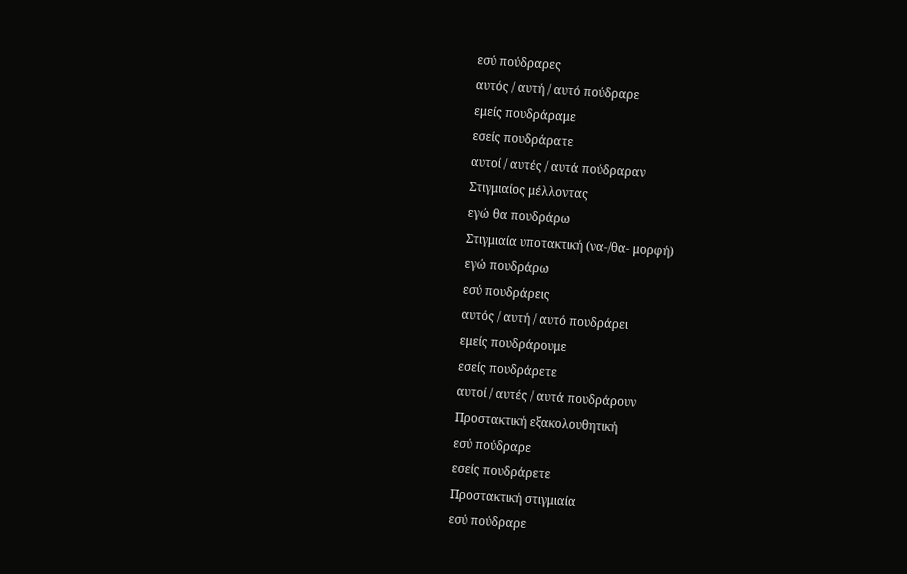εσύ πούδραρες
αυτός / αυτή / αυτό πούδραρε
εμείς πουδράραμε
εσείς πουδράρατε
αυτοί / αυτές / αυτά πούδραραν
Στιγμιαίος μέλλοντας
εγώ θα πουδράρω
Στιγμιαία υποτακτική (να-/θα- μορφή)
εγώ πουδράρω
εσύ πουδράρεις
αυτός / αυτή / αυτό πουδράρει
εμείς πουδράρουμε
εσείς πουδράρετε
αυτοί / αυτές / αυτά πουδράρουν
Προστακτική εξακολουθητική
εσύ πούδραρε
εσείς πουδράρετε
Προστακτική στιγμιαία
εσύ πούδραρε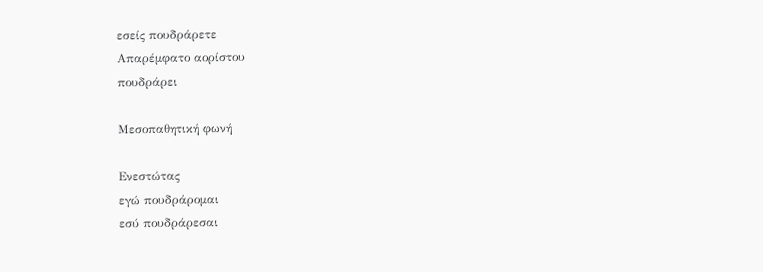εσείς πουδράρετε
Απαρέμφατο αορίστου
πουδράρει

Μεσοπαθητική φωνή

Ενεστώτας
εγώ πουδράρομαι
εσύ πουδράρεσαι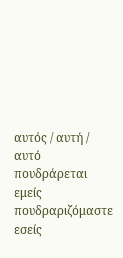αυτός / αυτή / αυτό πουδράρεται
εμείς πουδραριζόμαστε
εσείς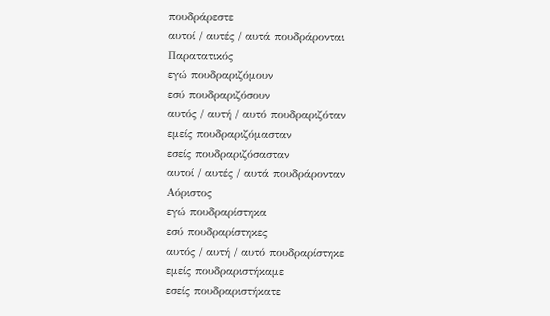πουδράρεστε
αυτοί / αυτές / αυτά πουδράρονται
Παρατατικός
εγώ πουδραριζόμουν
εσύ πουδραριζόσουν
αυτός / αυτή / αυτό πουδραριζόταν
εμείς πουδραριζόμασταν
εσείς πουδραριζόσασταν
αυτοί / αυτές / αυτά πουδράρονταν
Αόριστος
εγώ πουδραρίστηκα
εσύ πουδραρίστηκες
αυτός / αυτή / αυτό πουδραρίστηκε
εμείς πουδραριστήκαμε
εσείς πουδραριστήκατε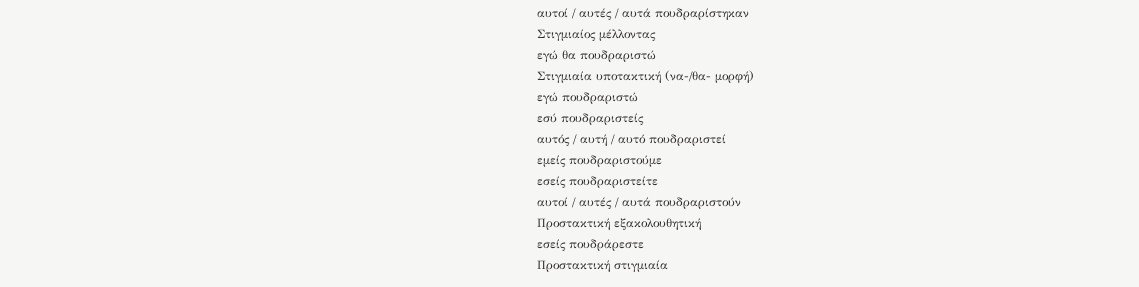αυτοί / αυτές / αυτά πουδραρίστηκαν
Στιγμιαίος μέλλοντας
εγώ θα πουδραριστώ
Στιγμιαία υποτακτική (να-/θα- μορφή)
εγώ πουδραριστώ
εσύ πουδραριστείς
αυτός / αυτή / αυτό πουδραριστεί
εμείς πουδραριστούμε
εσείς πουδραριστείτε
αυτοί / αυτές / αυτά πουδραριστούν
Προστακτική εξακολουθητική
εσείς πουδράρεστε
Προστακτική στιγμιαία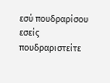εσύ πουδραρίσου
εσείς πουδραριστείτε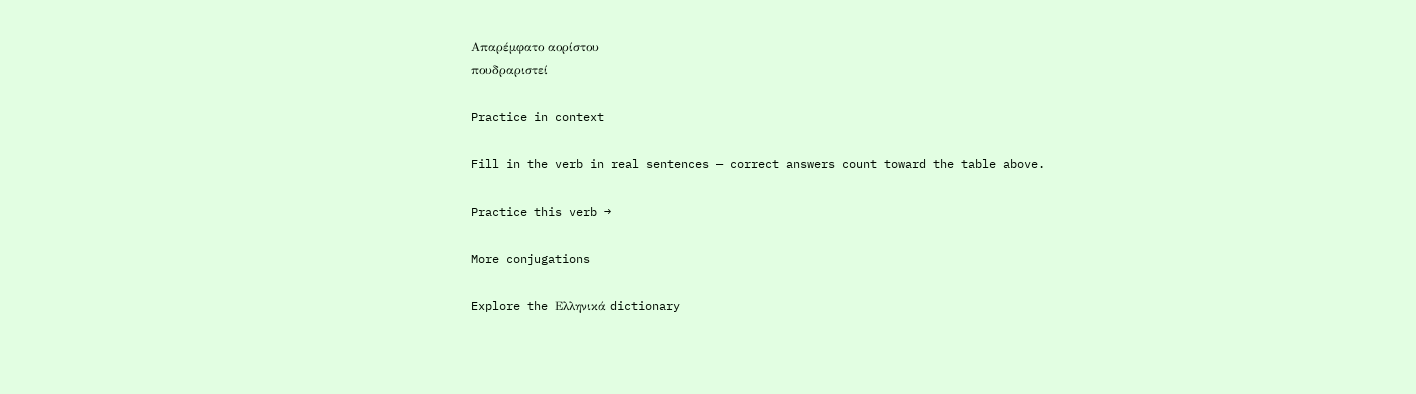Απαρέμφατο αορίστου
πουδραριστεί

Practice in context

Fill in the verb in real sentences — correct answers count toward the table above.

Practice this verb →

More conjugations

Explore the Ελληνικά dictionary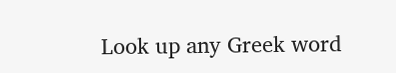Look up any Greek word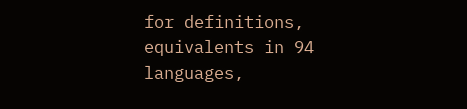for definitions, equivalents in 94 languages,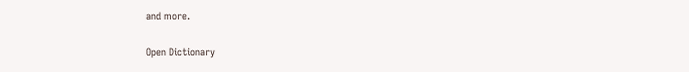and more.

Open Dictionary